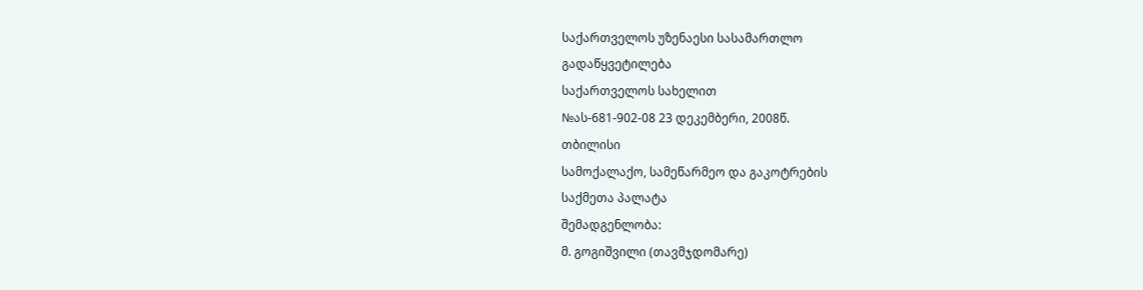საქართველოს უზენაესი სასამართლო
გადაწყვეტილება
საქართველოს სახელით
№ას-681-902-08 23 დეკემბერი, 2008წ.
თბილისი
სამოქალაქო, სამეწარმეო და გაკოტრების
საქმეთა პალატა
შემადგენლობა:
მ. გოგიშვილი (თავმჯდომარე)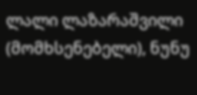ლალი ლაზარაშვილი (მომხსენებელი), ნუნუ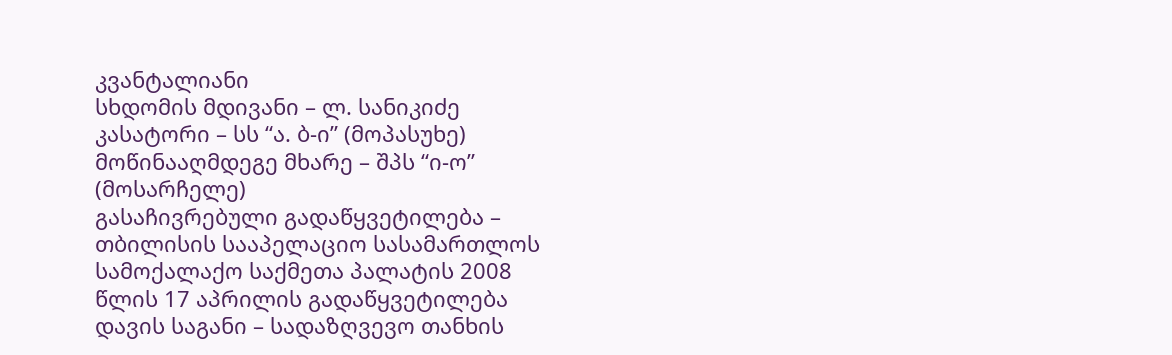კვანტალიანი
სხდომის მდივანი – ლ. სანიკიძე
კასატორი – სს “ა. ბ-ი” (მოპასუხე)
მოწინააღმდეგე მხარე – შპს “ი-ო” (მოსარჩელე)
გასაჩივრებული გადაწყვეტილება – თბილისის სააპელაციო სასამართლოს სამოქალაქო საქმეთა პალატის 2008 წლის 17 აპრილის გადაწყვეტილება
დავის საგანი – სადაზღვევო თანხის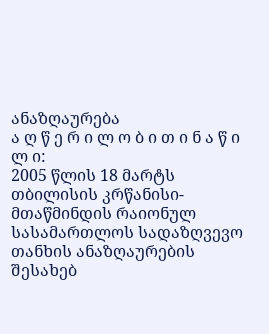ანაზღაურება
ა ღ წ ე რ ი ლ ო ბ ი თ ი ნ ა წ ი ლ ი:
2005 წლის 18 მარტს თბილისის კრწანისი-მთაწმინდის რაიონულ სასამართლოს სადაზღვევო თანხის ანაზღაურების შესახებ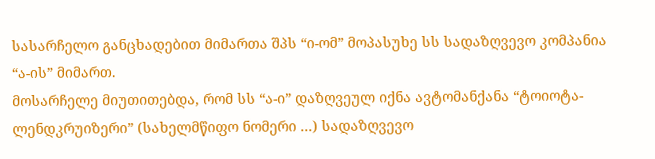სასარჩელო განცხადებით მიმართა შპს “ი-ომ” მოპასუხე სს სადაზღვევო კომპანია “ა-ის” მიმართ.
მოსარჩელე მიუთითებდა, რომ სს “ა-ი” დაზღვეულ იქნა ავტომანქანა “ტოიოტა-ლენდკრუიზერი” (სახელმწიფო ნომერი ...) სადაზღვევო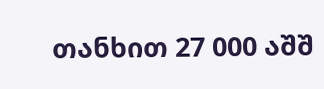თანხით 27 000 აშშ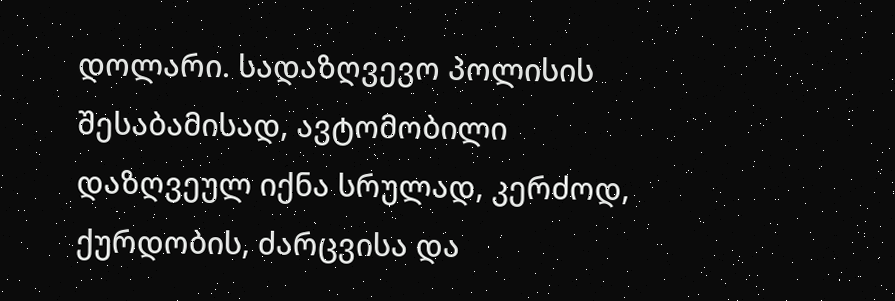დოლარი. სადაზღვევო პოლისის შესაბამისად, ავტომობილი დაზღვეულ იქნა სრულად, კერძოდ, ქურდობის, ძარცვისა და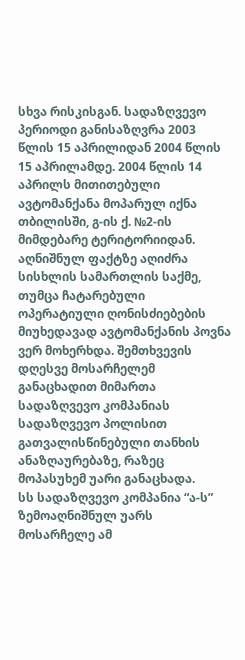სხვა რისკისგან. სადაზღვევო პერიოდი განისაზღვრა 2003 წლის 15 აპრილიდან 2004 წლის 15 აპრილამდე. 2004 წლის 14 აპრილს მითითებული ავტომანქანა მოპარულ იქნა თბილისში, გ-ის ქ. №2-ის მიმდებარე ტერიტორიიდან. აღნიშნულ ფაქტზე აღიძრა სისხლის სამართლის საქმე, თუმცა ჩატარებული ოპერატიული ღონისძიებების მიუხედავად ავტომანქანის პოვნა ვერ მოხერხდა. შემთხვევის დღესვე მოსარჩელემ განაცხადით მიმართა სადაზღვევო კომპანიას სადაზღვევო პოლისით გათვალისწინებული თანხის ანაზღაურებაზე, რაზეც მოპასუხემ უარი განაცხადა.
სს სადაზღვევო კომპანია “ა-ს” ზემოაღნიშნულ უარს მოსარჩელე ამ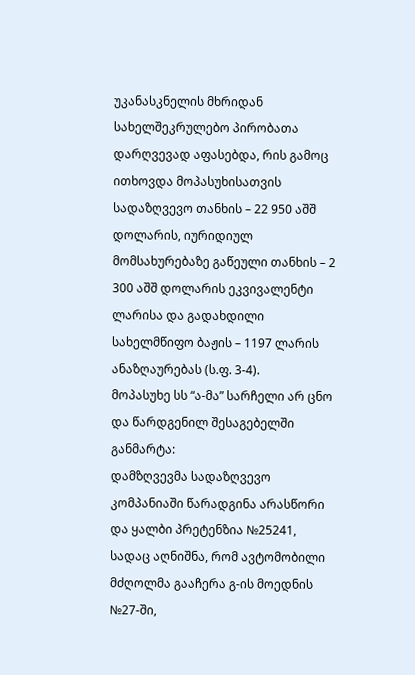უკანასკნელის მხრიდან სახელშეკრულებო პირობათა დარღვევად აფასებდა, რის გამოც ითხოვდა მოპასუხისათვის სადაზღვევო თანხის – 22 950 აშშ დოლარის, იურიდიულ მომსახურებაზე გაწეული თანხის – 2 300 აშშ დოლარის ეკვივალენტი ლარისა და გადახდილი სახელმწიფო ბაჟის – 1197 ლარის ანაზღაურებას (ს.ფ. 3-4).
მოპასუხე სს “ა-მა” სარჩელი არ ცნო და წარდგენილ შესაგებელში განმარტა:
დამზღვევმა სადაზღვევო კომპანიაში წარადგინა არასწორი და ყალბი პრეტენზია №25241, სადაც აღნიშნა, რომ ავტომობილი მძღოლმა გააჩერა გ-ის მოედნის №27-ში,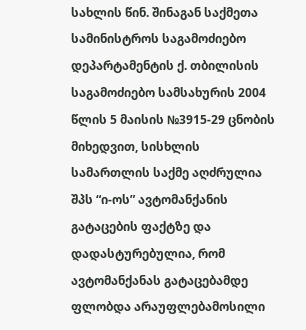სახლის წინ. შინაგან საქმეთა სამინისტროს საგამოძიებო დეპარტამენტის ქ. თბილისის საგამოძიებო სამსახურის 2004 წლის 5 მაისის №3915-29 ცნობის მიხედვით, სისხლის სამართლის საქმე აღძრულია შპს “ი-ოს” ავტომანქანის გატაცების ფაქტზე და დადასტურებულია, რომ ავტომანქანას გატაცებამდე ფლობდა არაუფლებამოსილი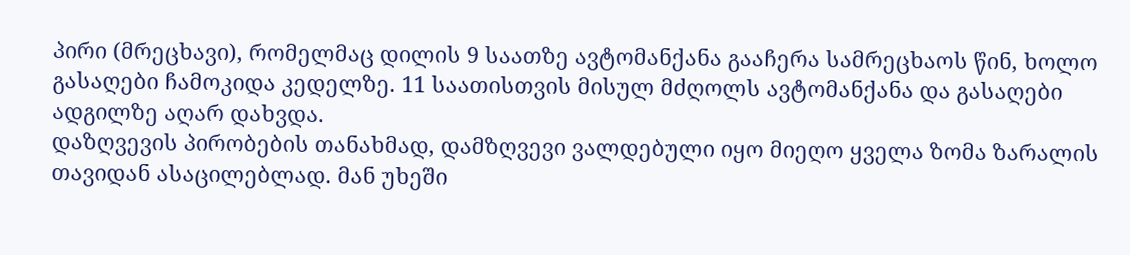პირი (მრეცხავი), რომელმაც დილის 9 საათზე ავტომანქანა გააჩერა სამრეცხაოს წინ, ხოლო გასაღები ჩამოკიდა კედელზე. 11 საათისთვის მისულ მძღოლს ავტომანქანა და გასაღები ადგილზე აღარ დახვდა.
დაზღვევის პირობების თანახმად, დამზღვევი ვალდებული იყო მიეღო ყველა ზომა ზარალის თავიდან ასაცილებლად. მან უხეში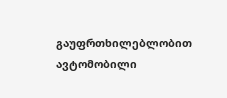გაუფრთხილებლობით ავტომობილი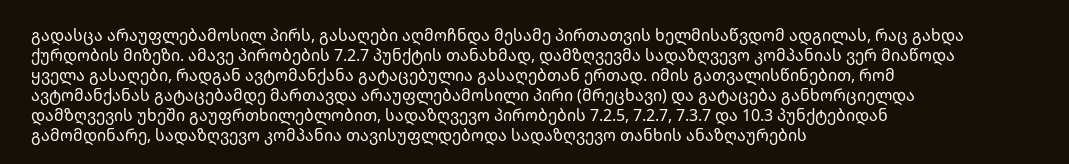გადასცა არაუფლებამოსილ პირს, გასაღები აღმოჩნდა მესამე პირთათვის ხელმისაწვდომ ადგილას, რაც გახდა ქურდობის მიზეზი. ამავე პირობების 7.2.7 პუნქტის თანახმად, დამზღვევმა სადაზღვევო კომპანიას ვერ მიაწოდა ყველა გასაღები, რადგან ავტომანქანა გატაცებულია გასაღებთან ერთად. იმის გათვალისწინებით, რომ ავტომანქანას გატაცებამდე მართავდა არაუფლებამოსილი პირი (მრეცხავი) და გატაცება განხორციელდა დამზღვევის უხეში გაუფრთხილებლობით, სადაზღვევო პირობების 7.2.5, 7.2.7, 7.3.7 და 10.3 პუნქტებიდან გამომდინარე, სადაზღვევო კომპანია თავისუფლდებოდა სადაზღვევო თანხის ანაზღაურების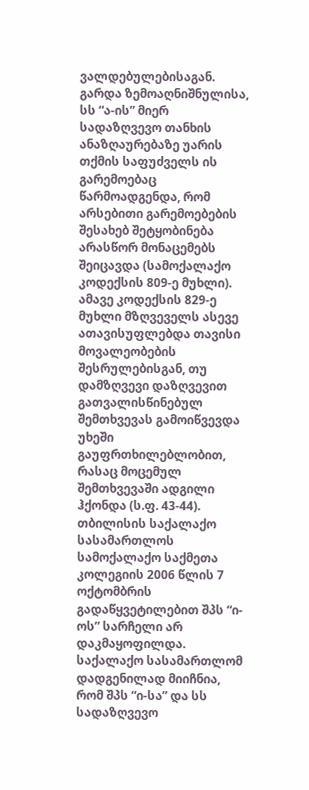ვალდებულებისაგან.
გარდა ზემოაღნიშნულისა, სს “ა-ის” მიერ სადაზღვევო თანხის ანაზღაურებაზე უარის თქმის საფუძველს ის გარემოებაც წარმოადგენდა, რომ არსებითი გარემოებების შესახებ შეტყობინება არასწორ მონაცემებს შეიცავდა (სამოქალაქო კოდექსის 809-ე მუხლი). ამავე კოდექსის 829-ე მუხლი მზღვეველს ასევე ათავისუფლებდა თავისი მოვალეობების შესრულებისგან, თუ დამზღვევი დაზღვევით გათვალისწინებულ შემთხვევას გამოიწვევდა უხეში გაუფრთხილებლობით, რასაც მოცემულ შემთხვევაში ადგილი ჰქონდა (ს.ფ. 43-44).
თბილისის საქალაქო სასამართლოს სამოქალაქო საქმეთა კოლეგიის 2006 წლის 7 ოქტომბრის გადაწყვეტილებით შპს “ი-ოს” სარჩელი არ დაკმაყოფილდა.
საქალაქო სასამართლომ დადგენილად მიიჩნია, რომ შპს “ი-სა” და სს სადაზღვევო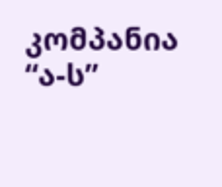კომპანია “ა-ს”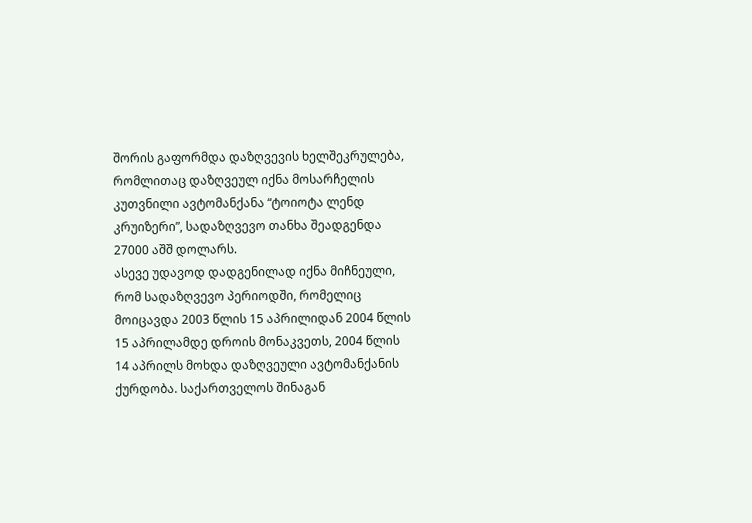შორის გაფორმდა დაზღვევის ხელშეკრულება, რომლითაც დაზღვეულ იქნა მოსარჩელის კუთვნილი ავტომანქანა “ტოიოტა ლენდ კრუიზერი”, სადაზღვევო თანხა შეადგენდა 27000 აშშ დოლარს.
ასევე უდავოდ დადგენილად იქნა მიჩნეული, რომ სადაზღვევო პერიოდში, რომელიც მოიცავდა 2003 წლის 15 აპრილიდან 2004 წლის 15 აპრილამდე დროის მონაკვეთს, 2004 წლის 14 აპრილს მოხდა დაზღვეული ავტომანქანის ქურდობა. საქართველოს შინაგან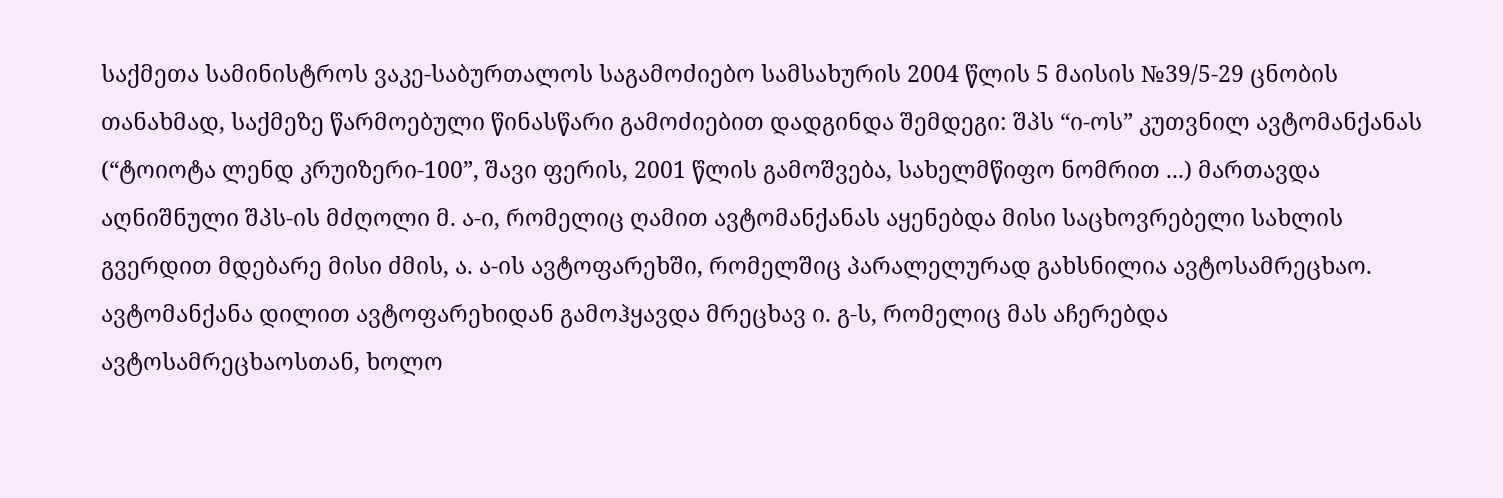საქმეთა სამინისტროს ვაკე-საბურთალოს საგამოძიებო სამსახურის 2004 წლის 5 მაისის №39/5-29 ცნობის თანახმად, საქმეზე წარმოებული წინასწარი გამოძიებით დადგინდა შემდეგი: შპს “ი-ოს” კუთვნილ ავტომანქანას (“ტოიოტა ლენდ კრუიზერი-100”, შავი ფერის, 2001 წლის გამოშვება, სახელმწიფო ნომრით ...) მართავდა აღნიშნული შპს-ის მძღოლი მ. ა-ი, რომელიც ღამით ავტომანქანას აყენებდა მისი საცხოვრებელი სახლის გვერდით მდებარე მისი ძმის, ა. ა-ის ავტოფარეხში, რომელშიც პარალელურად გახსნილია ავტოსამრეცხაო. ავტომანქანა დილით ავტოფარეხიდან გამოჰყავდა მრეცხავ ი. გ-ს, რომელიც მას აჩერებდა ავტოსამრეცხაოსთან, ხოლო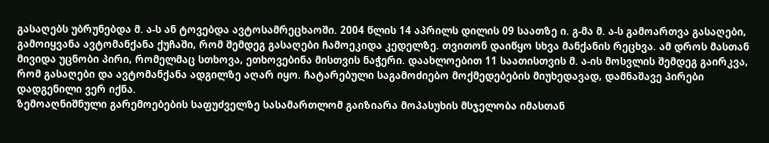გასაღებს უბრუნებდა მ. ა-ს ან ტოვებდა ავტოსამრეცხაოში. 2004 წლის 14 აპრილს დილის 09 საათზე ი. გ-მა მ. ა-ს გამოართვა გასაღები, გამოიყვანა ავტომანქანა ქუჩაში, რომ შემდეგ გასაღები ჩამოეკიდა კედელზე. თვითონ დაიწყო სხვა მანქანის რეცხვა. ამ დროს მასთან მივიდა უცნობი პირი, რომელმაც სთხოვა, ეთხოვებინა მისთვის ნაჭერი. დაახლოებით 11 საათისთვის მ. ა-ის მოსვლის შემდეგ გაირკვა, რომ გასაღები და ავტომანქანა ადგილზე აღარ იყო. ჩატარებული საგამოძიებო მოქმედებების მიუხედავად, დამნაშავე პირები დადგენილი ვერ იქნა.
ზემოაღნიშნული გარემოებების საფუძველზე სასამართლომ გაიზიარა მოპასუხის მსჯელობა იმასთან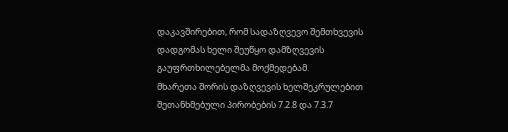დაკავშირებით, რომ სადაზღვევო შემთხვევის დადგომას ხელი შეუწყო დამზღვევის გაუფრთხილებელმა მოქმედებამ.
მხარეთა შორის დაზღვევის ხელშეკრულებით შეთანხმებული პირობების 7.2.8 და 7.3.7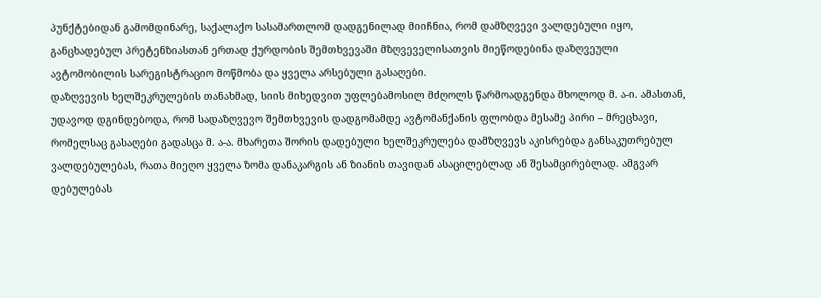პუნქტებიდან გამომდინარე, საქალაქო სასამართლომ დადგენილად მიიჩნია, რომ დამზღვევი ვალდებული იყო, განცხადებულ პრეტენზიასთან ერთად ქურდობის შემთხვევაში მზღვეველისათვის მიეწოდებინა დაზღვეული ავტომობილის სარეგისტრაციო მოწმობა და ყველა არსებული გასაღები.
დაზღვევის ხელშეკრულების თანახმად, სიის მიხედვით უფლებამოსილ მძღოლს წარმოადგენდა მხოლოდ მ. ა-ი. ამასთან, უდავოდ დგინდებოდა, რომ სადაზღვევო შემთხვევის დადგომამდე ავტომანქანის ფლობდა მესამე პირი – მრეცხავი, რომელსაც გასაღები გადასცა მ. ა-ა. მხარეთა შორის დადებული ხელშეკრულება დამზღვევს აკისრებდა განსაკუთრებულ ვალდებულებას, რათა მიეღო ყველა ზომა დანაკარგის ან ზიანის თავიდან ასაცილებლად ან შესამცირებლად. ამგვარ დებულებას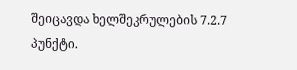შეიცავდა ხელშეკრულების 7.2.7 პუნქტი.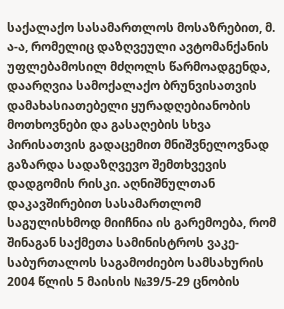საქალაქო სასამართლოს მოსაზრებით, მ. ა-ა, რომელიც დაზღვეული ავტომანქანის უფლებამოსილ მძღოლს წარმოადგენდა, დაარღვია სამოქალაქო ბრუნვისათვის დამახასიათებელი ყურადღებიანობის მოთხოვნები და გასაღების სხვა პირისათვის გადაცემით მნიშვნელოვნად გაზარდა სადაზღვევო შემთხვევის დადგომის რისკი. აღნიშნულთან დაკავშირებით სასამართლომ საგულისხმოდ მიიჩნია ის გარემოება, რომ შინაგან საქმეთა სამინისტროს ვაკე-საბურთალოს საგამოძიებო სამსახურის 2004 წლის 5 მაისის №39/5-29 ცნობის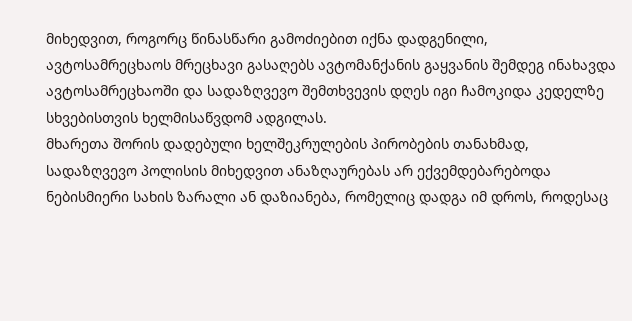მიხედვით, როგორც წინასწარი გამოძიებით იქნა დადგენილი, ავტოსამრეცხაოს მრეცხავი გასაღებს ავტომანქანის გაყვანის შემდეგ ინახავდა ავტოსამრეცხაოში და სადაზღვევო შემთხვევის დღეს იგი ჩამოკიდა კედელზე სხვებისთვის ხელმისაწვდომ ადგილას.
მხარეთა შორის დადებული ხელშეკრულების პირობების თანახმად, სადაზღვევო პოლისის მიხედვით ანაზღაურებას არ ექვემდებარებოდა ნებისმიერი სახის ზარალი ან დაზიანება, რომელიც დადგა იმ დროს, როდესაც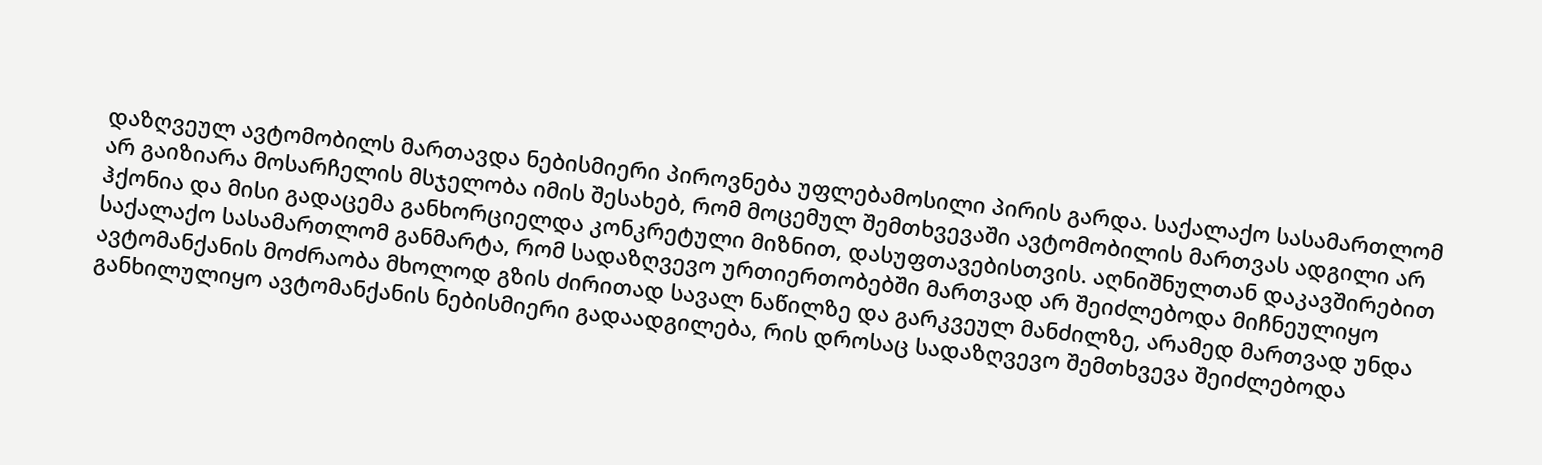დაზღვეულ ავტომობილს მართავდა ნებისმიერი პიროვნება უფლებამოსილი პირის გარდა. საქალაქო სასამართლომ არ გაიზიარა მოსარჩელის მსჯელობა იმის შესახებ, რომ მოცემულ შემთხვევაში ავტომობილის მართვას ადგილი არ ჰქონია და მისი გადაცემა განხორციელდა კონკრეტული მიზნით, დასუფთავებისთვის. აღნიშნულთან დაკავშირებით საქალაქო სასამართლომ განმარტა, რომ სადაზღვევო ურთიერთობებში მართვად არ შეიძლებოდა მიჩნეულიყო ავტომანქანის მოძრაობა მხოლოდ გზის ძირითად სავალ ნაწილზე და გარკვეულ მანძილზე, არამედ მართვად უნდა განხილულიყო ავტომანქანის ნებისმიერი გადაადგილება, რის დროსაც სადაზღვევო შემთხვევა შეიძლებოდა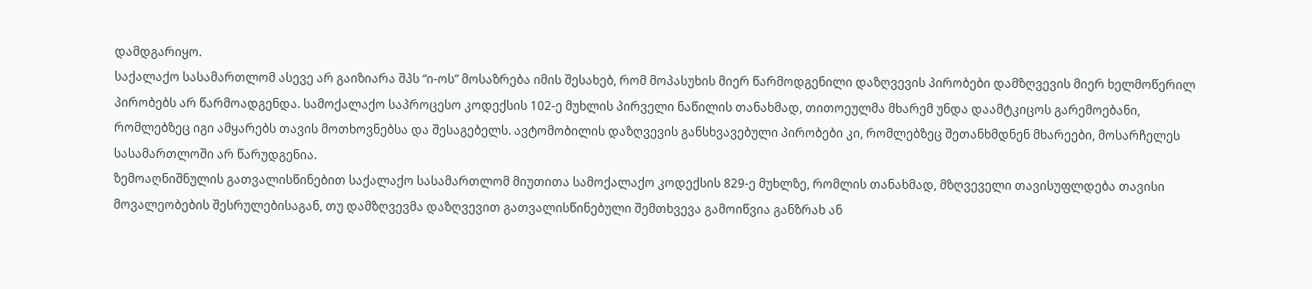დამდგარიყო.
საქალაქო სასამართლომ ასევე არ გაიზიარა შპს “ი-ოს” მოსაზრება იმის შესახებ, რომ მოპასუხის მიერ წარმოდგენილი დაზღვევის პირობები დამზღვევის მიერ ხელმოწერილ პირობებს არ წარმოადგენდა. სამოქალაქო საპროცესო კოდექსის 102-ე მუხლის პირველი ნაწილის თანახმად, თითოეულმა მხარემ უნდა დაამტკიცოს გარემოებანი, რომლებზეც იგი ამყარებს თავის მოთხოვნებსა და შესაგებელს. ავტომობილის დაზღვევის განსხვავებული პირობები კი, რომლებზეც შეთანხმდნენ მხარეები, მოსარჩელეს სასამართლოში არ წარუდგენია.
ზემოაღნიშნულის გათვალისწინებით საქალაქო სასამართლომ მიუთითა სამოქალაქო კოდექსის 829-ე მუხლზე, რომლის თანახმად, მზღვეველი თავისუფლდება თავისი მოვალეობების შესრულებისაგან, თუ დამზღვევმა დაზღვევით გათვალისწინებული შემთხვევა გამოიწვია განზრახ ან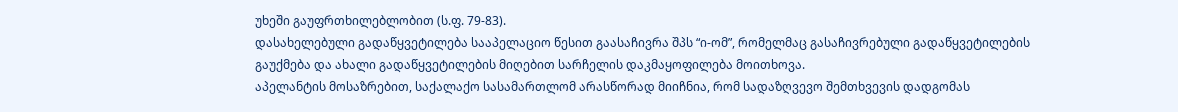უხეში გაუფრთხილებლობით (ს.ფ. 79-83).
დასახელებული გადაწყვეტილება სააპელაციო წესით გაასაჩივრა შპს “ი-ომ”, რომელმაც გასაჩივრებული გადაწყვეტილების გაუქმება და ახალი გადაწყვეტილების მიღებით სარჩელის დაკმაყოფილება მოითხოვა.
აპელანტის მოსაზრებით, საქალაქო სასამართლომ არასწორად მიიჩნია, რომ სადაზღვევო შემთხვევის დადგომას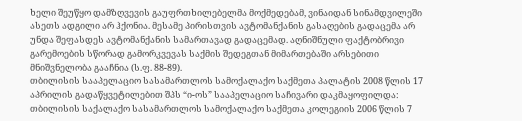ხელი შეუწყო დამზღვევის გაუფრთხილებელმა მოქმედებამ, ვინაიდან სინამდვილეში ასეთს ადგილი არ ჰქონია. მესამე პირისთვის ავტომანქანის გასაღების გადაცემა არ უნდა შეფასდეს ავტომანქანის სამართავად გადაცემად. აღნიშნული ფაქტობრივი გარემოების სწორად გამორკვევას საქმის შედეგთან მიმართებაში არსებითი მნიშვნელობა გააჩნია (ს.ფ. 88-89).
თბილისის სააპელაციო სასამართლოს სამოქალაქო საქმეთა პალატის 2008 წლის 17 აპრილის გადაწყვეტილებით შპს “ი-ოს” სააპელაციო საჩივარი დაკმაყოფილდა: თბილისის საქალაქო სასამართლოს სამოქალაქო საქმეთა კოლეგიის 2006 წლის 7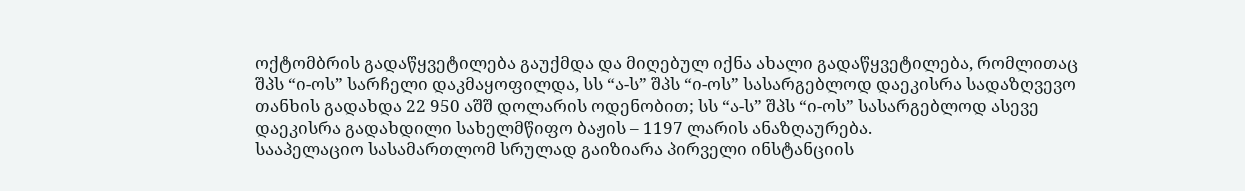ოქტომბრის გადაწყვეტილება გაუქმდა და მიღებულ იქნა ახალი გადაწყვეტილება, რომლითაც შპს “ი-ოს” სარჩელი დაკმაყოფილდა, სს “ა-ს” შპს “ი-ოს” სასარგებლოდ დაეკისრა სადაზღვევო თანხის გადახდა 22 950 აშშ დოლარის ოდენობით; სს “ა-ს” შპს “ი-ოს” სასარგებლოდ ასევე დაეკისრა გადახდილი სახელმწიფო ბაჟის – 1197 ლარის ანაზღაურება.
სააპელაციო სასამართლომ სრულად გაიზიარა პირველი ინსტანციის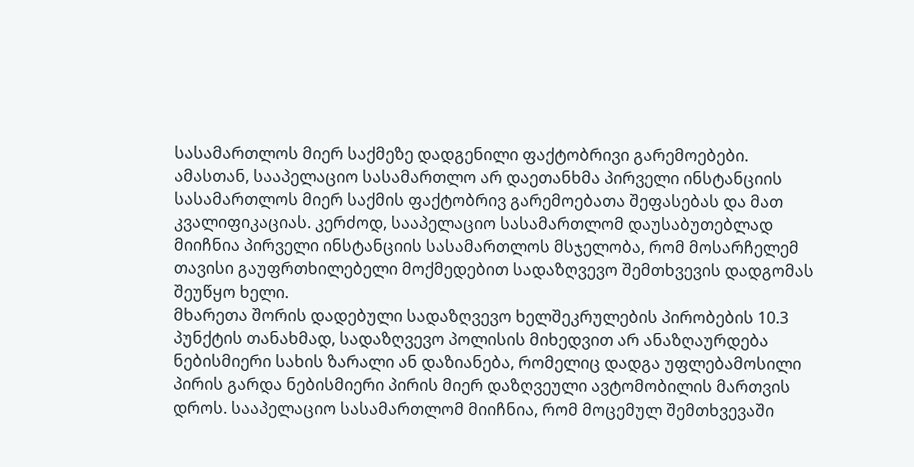სასამართლოს მიერ საქმეზე დადგენილი ფაქტობრივი გარემოებები. ამასთან, სააპელაციო სასამართლო არ დაეთანხმა პირველი ინსტანციის სასამართლოს მიერ საქმის ფაქტობრივ გარემოებათა შეფასებას და მათ კვალიფიკაციას. კერძოდ, სააპელაციო სასამართლომ დაუსაბუთებლად მიიჩნია პირველი ინსტანციის სასამართლოს მსჯელობა, რომ მოსარჩელემ თავისი გაუფრთხილებელი მოქმედებით სადაზღვევო შემთხვევის დადგომას შეუწყო ხელი.
მხარეთა შორის დადებული სადაზღვევო ხელშეკრულების პირობების 10.3 პუნქტის თანახმად, სადაზღვევო პოლისის მიხედვით არ ანაზღაურდება ნებისმიერი სახის ზარალი ან დაზიანება, რომელიც დადგა უფლებამოსილი პირის გარდა ნებისმიერი პირის მიერ დაზღვეული ავტომობილის მართვის დროს. სააპელაციო სასამართლომ მიიჩნია, რომ მოცემულ შემთხვევაში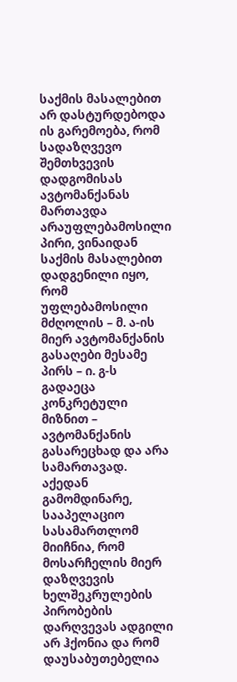საქმის მასალებით არ დასტურდებოდა ის გარემოება, რომ სადაზღვევო შემთხვევის დადგომისას ავტომანქანას მართავდა არაუფლებამოსილი პირი, ვინაიდან საქმის მასალებით დადგენილი იყო, რომ უფლებამოსილი მძღოლის – მ. ა-ის მიერ ავტომანქანის გასაღები მესამე პირს – ი. გ-ს გადაეცა კონკრეტული მიზნით – ავტომანქანის გასარეცხად და არა სამართავად. აქედან გამომდინარე, სააპელაციო სასამართლომ მიიჩნია, რომ მოსარჩელის მიერ დაზღვევის ხელშეკრულების პირობების დარღვევას ადგილი არ ჰქონია და რომ დაუსაბუთებელია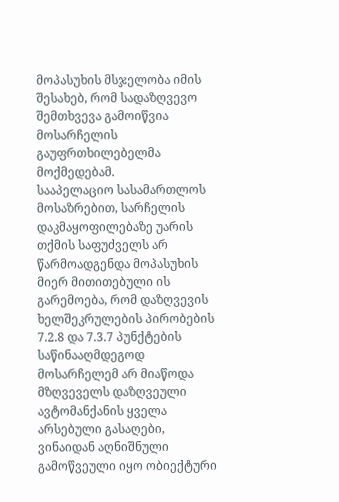მოპასუხის მსჯელობა იმის შესახებ, რომ სადაზღვევო შემთხვევა გამოიწვია მოსარჩელის გაუფრთხილებელმა მოქმედებამ.
სააპელაციო სასამართლოს მოსაზრებით, სარჩელის დაკმაყოფილებაზე უარის თქმის საფუძველს არ წარმოადგენდა მოპასუხის მიერ მითითებული ის გარემოება, რომ დაზღვევის ხელშეკრულების პირობების 7.2.8 და 7.3.7 პუნქტების საწინააღმდეგოდ მოსარჩელემ არ მიაწოდა მზღვეველს დაზღვეული ავტომანქანის ყველა არსებული გასაღები, ვინაიდან აღნიშნული გამოწვეული იყო ობიექტური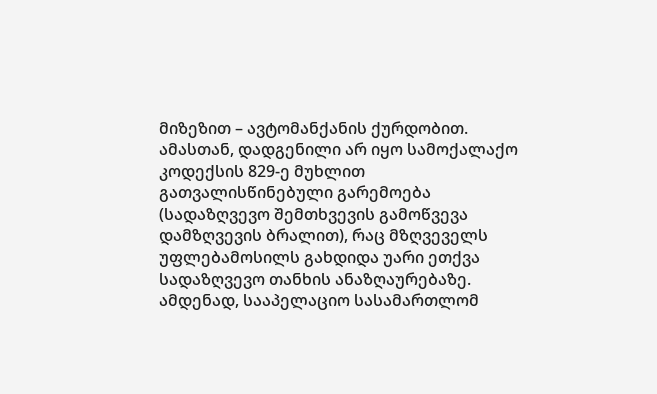მიზეზით – ავტომანქანის ქურდობით. ამასთან, დადგენილი არ იყო სამოქალაქო კოდექსის 829-ე მუხლით გათვალისწინებული გარემოება (სადაზღვევო შემთხვევის გამოწვევა დამზღვევის ბრალით), რაც მზღვეველს უფლებამოსილს გახდიდა უარი ეთქვა სადაზღვევო თანხის ანაზღაურებაზე.
ამდენად, სააპელაციო სასამართლომ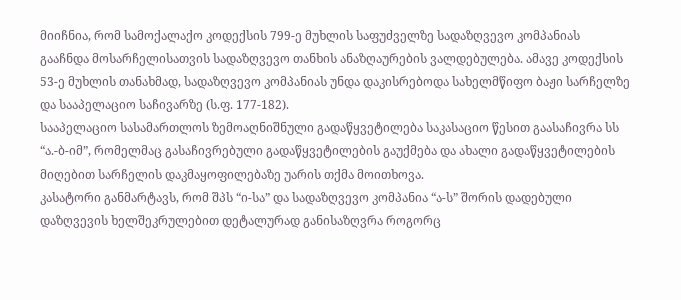მიიჩნია, რომ სამოქალაქო კოდექსის 799-ე მუხლის საფუძველზე სადაზღვევო კომპანიას გააჩნდა მოსარჩელისათვის სადაზღვევო თანხის ანაზღაურების ვალდებულება. ამავე კოდექსის 53-ე მუხლის თანახმად, სადაზღვევო კომპანიას უნდა დაკისრებოდა სახელმწიფო ბაჟი სარჩელზე და სააპელაციო საჩივარზე (ს.ფ. 177-182).
სააპელაციო სასამართლოს ზემოაღნიშნული გადაწყვეტილება საკასაციო წესით გაასაჩივრა სს “ა.-ბ-იმ”, რომელმაც გასაჩივრებული გადაწყვეტილების გაუქმება და ახალი გადაწყვეტილების მიღებით სარჩელის დაკმაყოფილებაზე უარის თქმა მოითხოვა.
კასატორი განმარტავს, რომ შპს “ი-სა” და სადაზღვევო კომპანია “ა-ს” შორის დადებული დაზღვევის ხელშეკრულებით დეტალურად განისაზღვრა როგორც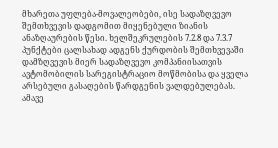მხარეთა უფლება-მოვალეობები, ისე სადაზღვევო შემთხვევის დადგომით მიყენებული ზიანის ანაზღაურების წესი. ხელშეკრულების 7.2.8 და 7.3.7 პუნქტები ცალსახად ადგენს ქურდობის შემთხვევაში დამზღვევის მიერ სადაზღვევო კომპანიისათვის ავტომობილის სარეგისტრაციო მოწმობისა და ყველა არსებული გასაღების წარდგენის ვალდებულებას. ამავე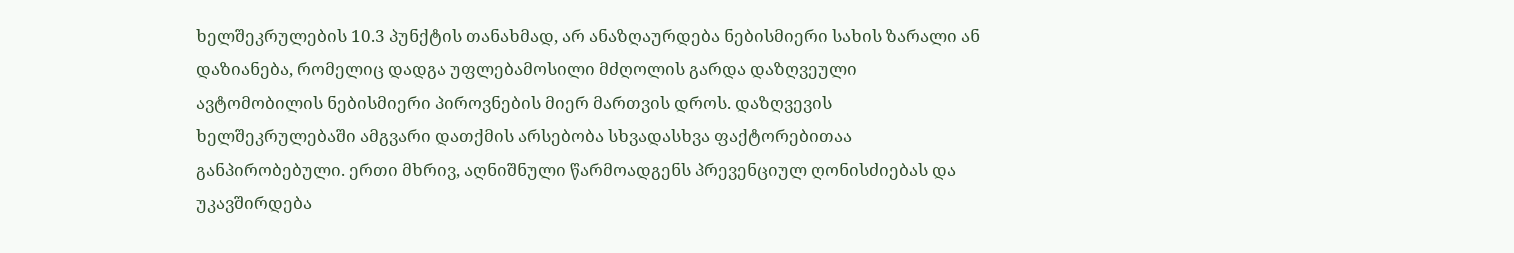ხელშეკრულების 10.3 პუნქტის თანახმად, არ ანაზღაურდება ნებისმიერი სახის ზარალი ან დაზიანება, რომელიც დადგა უფლებამოსილი მძღოლის გარდა დაზღვეული ავტომობილის ნებისმიერი პიროვნების მიერ მართვის დროს. დაზღვევის ხელშეკრულებაში ამგვარი დათქმის არსებობა სხვადასხვა ფაქტორებითაა განპირობებული. ერთი მხრივ, აღნიშნული წარმოადგენს პრევენციულ ღონისძიებას და უკავშირდება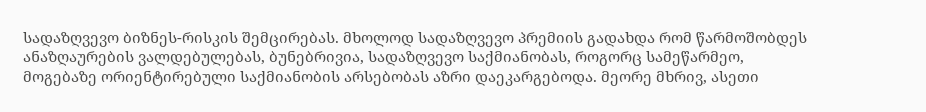სადაზღვევო ბიზნეს-რისკის შემცირებას. მხოლოდ სადაზღვევო პრემიის გადახდა რომ წარმოშობდეს ანაზღაურების ვალდებულებას, ბუნებრივია, სადაზღვევო საქმიანობას, როგორც სამეწარმეო, მოგებაზე ორიენტირებული საქმიანობის არსებობას აზრი დაეკარგებოდა. მეორე მხრივ, ასეთი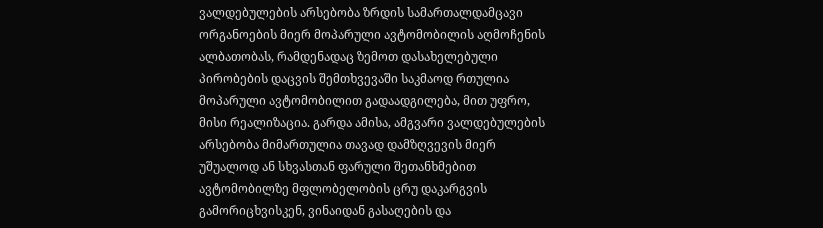ვალდებულების არსებობა ზრდის სამართალდამცავი ორგანოების მიერ მოპარული ავტომობილის აღმოჩენის ალბათობას, რამდენადაც ზემოთ დასახელებული პირობების დაცვის შემთხვევაში საკმაოდ რთულია მოპარული ავტომობილით გადაადგილება, მით უფრო, მისი რეალიზაცია. გარდა ამისა, ამგვარი ვალდებულების არსებობა მიმართულია თავად დამზღვევის მიერ უშუალოდ ან სხვასთან ფარული შეთანხმებით ავტომობილზე მფლობელობის ცრუ დაკარგვის გამორიცხვისკენ, ვინაიდან გასაღების და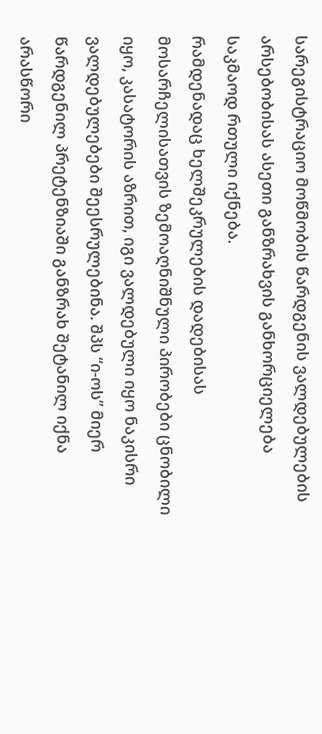სარეგისტრაციო მოწმობის წარდგენის ვალდებულების არსებობისას ასეთი განზრახვის განხორციელება საკმაოდ რთული იქნება.
რამდენადაც ხელშეკრულების დადებისას მოსარჩელისათვის ზემოაღნიშნული პირობები ცნობილი იყო, კასატორის აზრით, იგი ვალდებული იყო ნაკისრი ვალდებულებები შეესრულებინა. შპს “ი-ოს” მიერ წარდგენილ პრეტენზიაში განზრახ შეტანილ იქნა არასწორი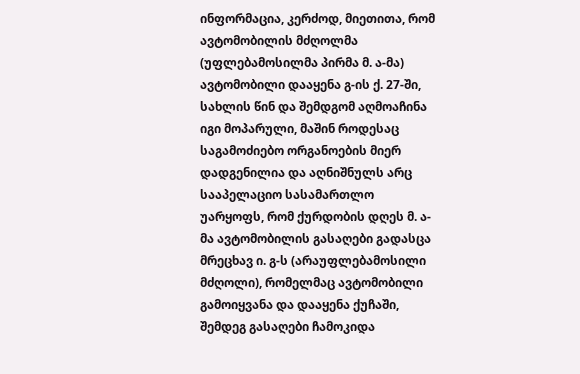ინფორმაცია, კერძოდ, მიეთითა, რომ ავტომობილის მძღოლმა (უფლებამოსილმა პირმა მ. ა-მა) ავტომობილი დააყენა გ-ის ქ. 27-ში, სახლის წინ და შემდგომ აღმოაჩინა იგი მოპარული, მაშინ როდესაც საგამოძიებო ორგანოების მიერ დადგენილია და აღნიშნულს არც სააპელაციო სასამართლო უარყოფს, რომ ქურდობის დღეს მ. ა-მა ავტომობილის გასაღები გადასცა მრეცხავ ი. გ-ს (არაუფლებამოსილი მძღოლი), რომელმაც ავტომობილი გამოიყვანა და დააყენა ქუჩაში, შემდეგ გასაღები ჩამოკიდა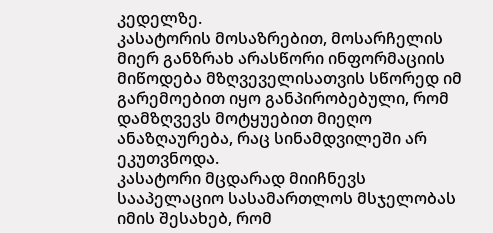კედელზე.
კასატორის მოსაზრებით, მოსარჩელის მიერ განზრახ არასწორი ინფორმაციის მიწოდება მზღვეველისათვის სწორედ იმ გარემოებით იყო განპირობებული, რომ დამზღვევს მოტყუებით მიეღო ანაზღაურება, რაც სინამდვილეში არ ეკუთვნოდა.
კასატორი მცდარად მიიჩნევს სააპელაციო სასამართლოს მსჯელობას იმის შესახებ, რომ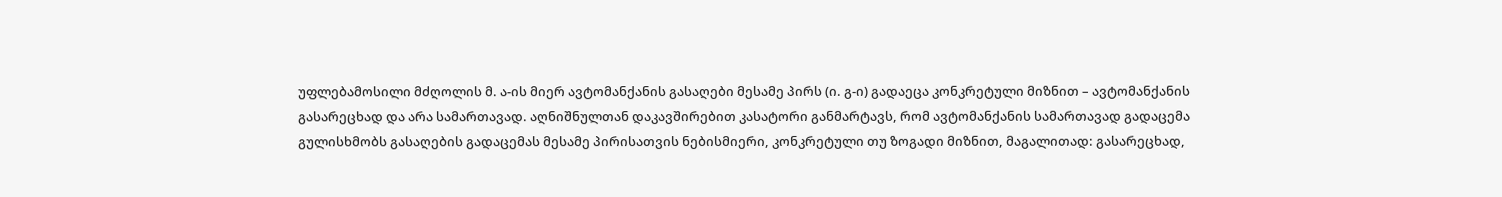უფლებამოსილი მძღოლის მ. ა-ის მიერ ავტომანქანის გასაღები მესამე პირს (ი. გ-ი) გადაეცა კონკრეტული მიზნით – ავტომანქანის გასარეცხად და არა სამართავად. აღნიშნულთან დაკავშირებით კასატორი განმარტავს, რომ ავტომანქანის სამართავად გადაცემა გულისხმობს გასაღების გადაცემას მესამე პირისათვის ნებისმიერი, კონკრეტული თუ ზოგადი მიზნით, მაგალითად: გასარეცხად,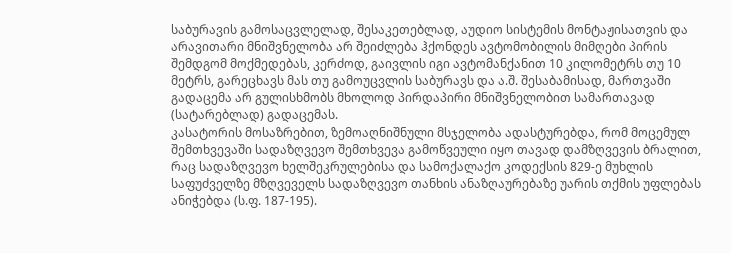საბურავის გამოსაცვლელად, შესაკეთებლად, აუდიო სისტემის მონტაჟისათვის და არავითარი მნიშვნელობა არ შეიძლება ჰქონდეს ავტომობილის მიმღები პირის შემდგომ მოქმედებას, კერძოდ, გაივლის იგი ავტომანქანით 10 კილომეტრს თუ 10 მეტრს, გარეცხავს მას თუ გამოუცვლის საბურავს და ა.შ. შესაბამისად, მართვაში გადაცემა არ გულისხმობს მხოლოდ პირდაპირი მნიშვნელობით სამართავად (სატარებლად) გადაცემას.
კასატორის მოსაზრებით, ზემოაღნიშნული მსჯელობა ადასტურებდა, რომ მოცემულ შემთხვევაში სადაზღვევო შემთხვევა გამოწვეული იყო თავად დამზღვევის ბრალით, რაც სადაზღვევო ხელშეკრულებისა და სამოქალაქო კოდექსის 829-ე მუხლის საფუძველზე მზღვეველს სადაზღვევო თანხის ანაზღაურებაზე უარის თქმის უფლებას ანიჭებდა (ს.ფ. 187-195).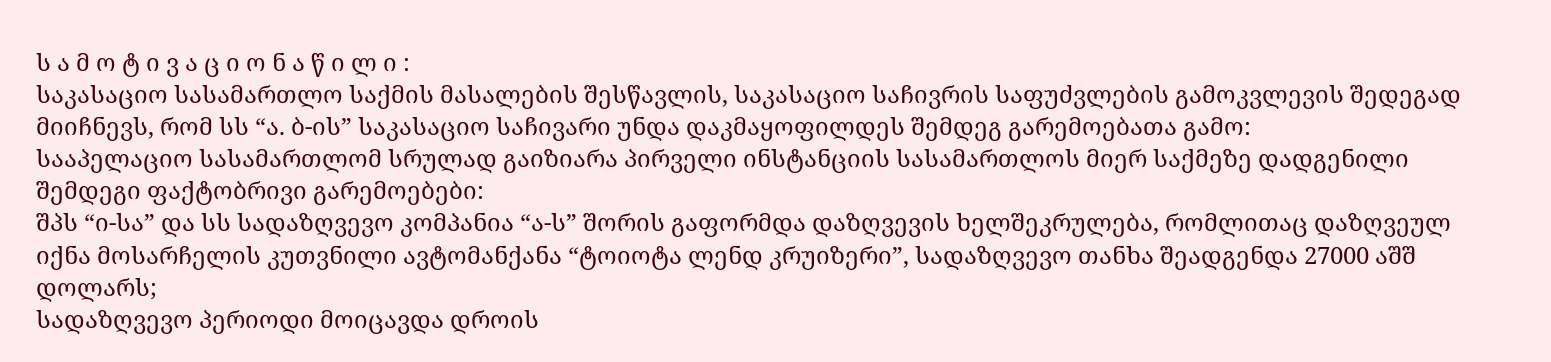ს ა მ ო ტ ი ვ ა ც ი ო ნ ა წ ი ლ ი :
საკასაციო სასამართლო საქმის მასალების შესწავლის, საკასაციო საჩივრის საფუძვლების გამოკვლევის შედეგად მიიჩნევს, რომ სს “ა. ბ-ის” საკასაციო საჩივარი უნდა დაკმაყოფილდეს შემდეგ გარემოებათა გამო:
სააპელაციო სასამართლომ სრულად გაიზიარა პირველი ინსტანციის სასამართლოს მიერ საქმეზე დადგენილი შემდეგი ფაქტობრივი გარემოებები:
შპს “ი-სა” და სს სადაზღვევო კომპანია “ა-ს” შორის გაფორმდა დაზღვევის ხელშეკრულება, რომლითაც დაზღვეულ იქნა მოსარჩელის კუთვნილი ავტომანქანა “ტოიოტა ლენდ კრუიზერი”, სადაზღვევო თანხა შეადგენდა 27000 აშშ დოლარს;
სადაზღვევო პერიოდი მოიცავდა დროის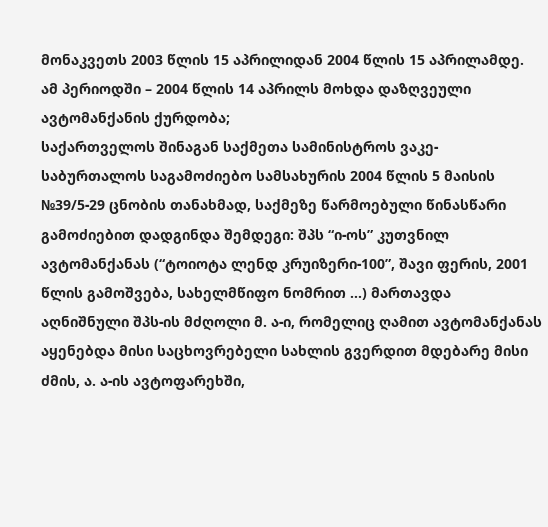მონაკვეთს 2003 წლის 15 აპრილიდან 2004 წლის 15 აპრილამდე. ამ პერიოდში – 2004 წლის 14 აპრილს მოხდა დაზღვეული ავტომანქანის ქურდობა;
საქართველოს შინაგან საქმეთა სამინისტროს ვაკე-საბურთალოს საგამოძიებო სამსახურის 2004 წლის 5 მაისის №39/5-29 ცნობის თანახმად, საქმეზე წარმოებული წინასწარი გამოძიებით დადგინდა შემდეგი: შპს “ი-ოს” კუთვნილ ავტომანქანას (“ტოიოტა ლენდ კრუიზერი-100”, შავი ფერის, 2001 წლის გამოშვება, სახელმწიფო ნომრით ...) მართავდა აღნიშნული შპს-ის მძღოლი მ. ა-ი, რომელიც ღამით ავტომანქანას აყენებდა მისი საცხოვრებელი სახლის გვერდით მდებარე მისი ძმის, ა. ა-ის ავტოფარეხში,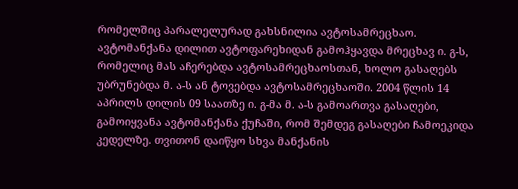რომელშიც პარალელურად გახსნილია ავტოსამრეცხაო. ავტომანქანა დილით ავტოფარეხიდან გამოჰყავდა მრეცხავ ი. გ-ს, რომელიც მას აჩერებდა ავტოსამრეცხაოსთან, ხოლო გასაღებს უბრუნებდა მ. ა-ს ან ტოვებდა ავტოსამრეცხაოში. 2004 წლის 14 აპრილს დილის 09 საათზე ი. გ-მა მ. ა-ს გამოართვა გასაღები, გამოიყვანა ავტომანქანა ქუჩაში, რომ შემდეგ გასაღები ჩამოეკიდა კედელზე. თვითონ დაიწყო სხვა მანქანის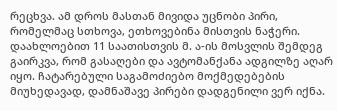რეცხვა. ამ დროს მასთან მივიდა უცნობი პირი, რომელმაც სთხოვა, ეთხოვებინა მისთვის ნაჭერი. დაახლოებით 11 საათისთვის მ. ა-ის მოსვლის შემდეგ გაირკვა, რომ გასაღები და ავტომანქანა ადგილზე აღარ იყო. ჩატარებული საგამოძიებო მოქმედებების მიუხედავად, დამნაშავე პირები დადგენილი ვერ იქნა.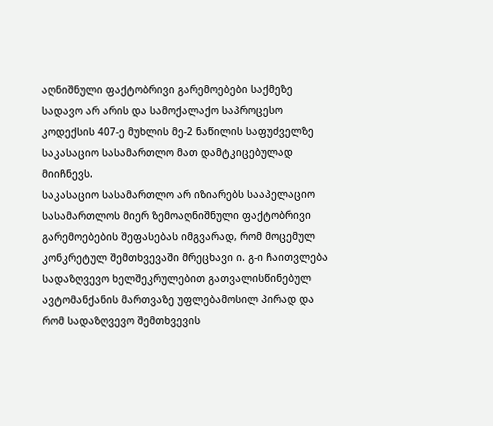აღნიშნული ფაქტობრივი გარემოებები საქმეზე სადავო არ არის და სამოქალაქო საპროცესო კოდექსის 407-ე მუხლის მე-2 ნაწილის საფუძველზე საკასაციო სასამართლო მათ დამტკიცებულად მიიჩნევს.
საკასაციო სასამართლო არ იზიარებს სააპელაციო სასამართლოს მიერ ზემოაღნიშნული ფაქტობრივი გარემოებების შეფასებას იმგვარად, რომ მოცემულ კონკრეტულ შემთხვევაში მრეცხავი ი. გ-ი ჩაითვლება სადაზღვევო ხელშეკრულებით გათვალისწინებულ ავტომანქანის მართვაზე უფლებამოსილ პირად და რომ სადაზღვევო შემთხვევის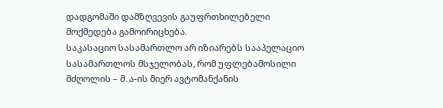დადგომაში დამზღვევის გაუფრთხილებელი მოქმედება გამოირიცხება.
საკასაციო სასამართლო არ იზიარებს სააპელაციო სასამართლოს მსჯელობას, რომ უფლებამოსილი მძღოლის – მ. ა-ის მიერ ავტომანქანის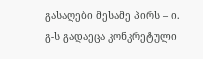გასაღები მესამე პირს – ი. გ-ს გადაეცა კონკრეტული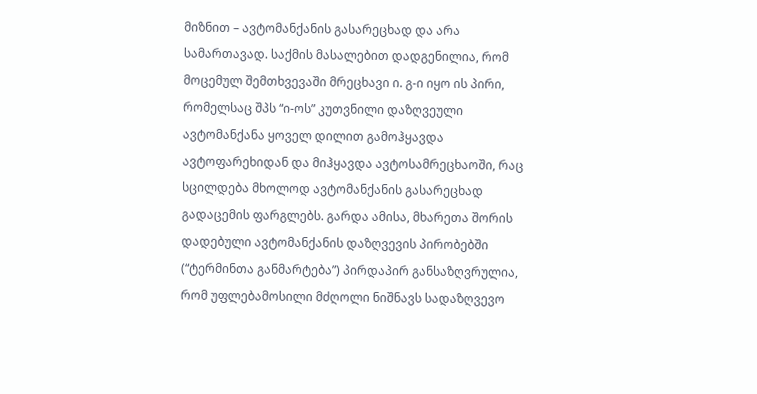მიზნით – ავტომანქანის გასარეცხად და არა სამართავად. საქმის მასალებით დადგენილია, რომ მოცემულ შემთხვევაში მრეცხავი ი. გ-ი იყო ის პირი, რომელსაც შპს “ი-ოს” კუთვნილი დაზღვეული ავტომანქანა ყოველ დილით გამოჰყავდა ავტოფარეხიდან და მიჰყავდა ავტოსამრეცხაოში, რაც სცილდება მხოლოდ ავტომანქანის გასარეცხად გადაცემის ფარგლებს. გარდა ამისა, მხარეთა შორის დადებული ავტომანქანის დაზღვევის პირობებში (“ტერმინთა განმარტება”) პირდაპირ განსაზღვრულია, რომ უფლებამოსილი მძღოლი ნიშნავს სადაზღვევო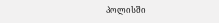პოლისში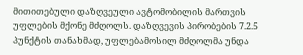მითითებული დაზღვეული ავტომობილის მართვის უფლების მქონე მძღოლს. დაზღვევის პირობების 7.2.5 პუნქტის თანახმად, უფლებამოსილ მძღოლმა უნდა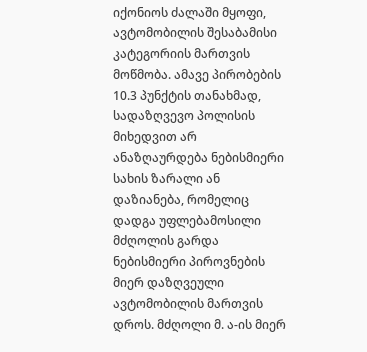იქონიოს ძალაში მყოფი, ავტომობილის შესაბამისი კატეგორიის მართვის მოწმობა. ამავე პირობების 10.3 პუნქტის თანახმად, სადაზღვევო პოლისის მიხედვით არ ანაზღაურდება ნებისმიერი სახის ზარალი ან დაზიანება, რომელიც დადგა უფლებამოსილი მძღოლის გარდა ნებისმიერი პიროვნების მიერ დაზღვეული ავტომობილის მართვის დროს. მძღოლი მ. ა-ის მიერ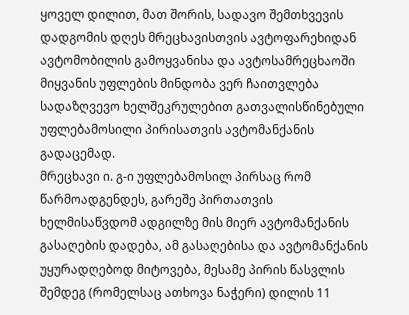ყოველ დილით, მათ შორის, სადავო შემთხვევის დადგომის დღეს მრეცხავისთვის ავტოფარეხიდან ავტომობილის გამოყვანისა და ავტოსამრეცხაოში მიყვანის უფლების მინდობა ვერ ჩაითვლება სადაზღვევო ხელშეკრულებით გათვალისწინებული უფლებამოსილი პირისათვის ავტომანქანის გადაცემად.
მრეცხავი ი. გ-ი უფლებამოსილ პირსაც რომ წარმოადგენდეს, გარეშე პირთათვის ხელმისაწვდომ ადგილზე მის მიერ ავტომანქანის გასაღების დადება, ამ გასაღებისა და ავტომანქანის უყურადღებოდ მიტოვება, მესამე პირის წასვლის შემდეგ (რომელსაც ათხოვა ნაჭერი) დილის 11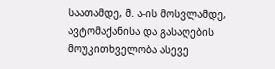საათამდე, მ. ა-ის მოსვლამდე, ავტომაქანისა და გასაღების მოუკითხველობა ასევე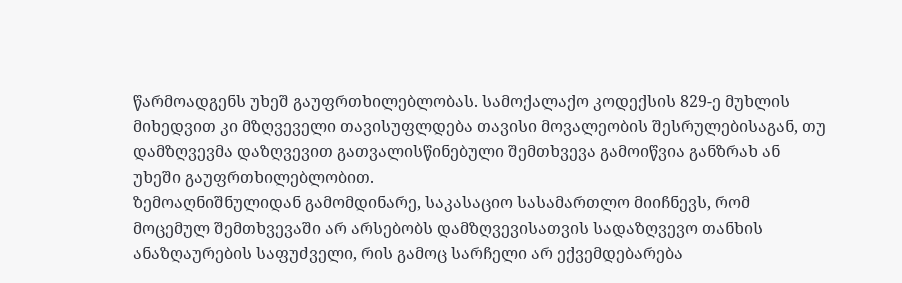წარმოადგენს უხეშ გაუფრთხილებლობას. სამოქალაქო კოდექსის 829-ე მუხლის მიხედვით კი მზღვეველი თავისუფლდება თავისი მოვალეობის შესრულებისაგან, თუ დამზღვევმა დაზღვევით გათვალისწინებული შემთხვევა გამოიწვია განზრახ ან უხეში გაუფრთხილებლობით.
ზემოაღნიშნულიდან გამომდინარე, საკასაციო სასამართლო მიიჩნევს, რომ მოცემულ შემთხვევაში არ არსებობს დამზღვევისათვის სადაზღვევო თანხის ანაზღაურების საფუძველი, რის გამოც სარჩელი არ ექვემდებარება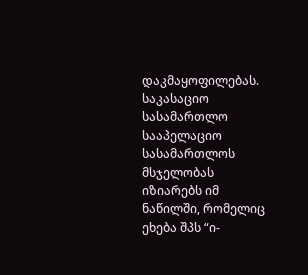დაკმაყოფილებას.
საკასაციო სასამართლო სააპელაციო სასამართლოს მსჯელობას იზიარებს იმ ნაწილში, რომელიც ეხება შპს “ი-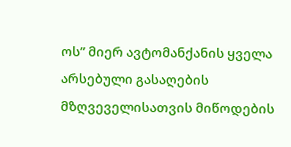ოს” მიერ ავტომანქანის ყველა არსებული გასაღების მზღვეველისათვის მიწოდების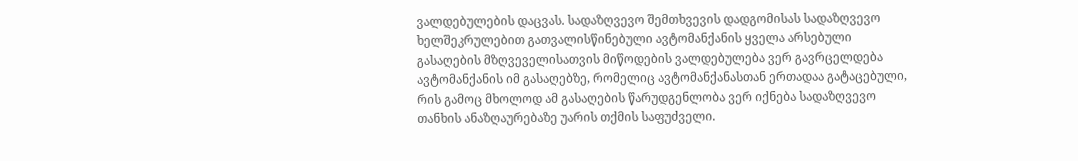ვალდებულების დაცვას. სადაზღვევო შემთხვევის დადგომისას სადაზღვევო ხელშეკრულებით გათვალისწინებული ავტომანქანის ყველა არსებული გასაღების მზღვეველისათვის მიწოდების ვალდებულება ვერ გავრცელდება ავტომანქანის იმ გასაღებზე, რომელიც ავტომანქანასთან ერთადაა გატაცებული, რის გამოც მხოლოდ ამ გასაღების წარუდგენლობა ვერ იქნება სადაზღვევო თანხის ანაზღაურებაზე უარის თქმის საფუძველი.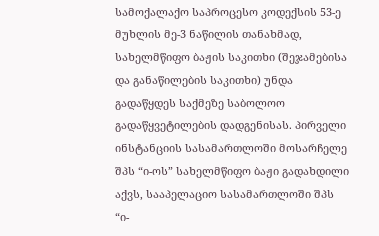სამოქალაქო საპროცესო კოდექსის 53-ე მუხლის მე-3 ნაწილის თანახმად, სახელმწიფო ბაჟის საკითხი (შეჯამებისა და განაწილების საკითხი) უნდა გადაწყდეს საქმეზე საბოლოო გადაწყვეტილების დადგენისას. პირველი ინსტანციის სასამართლოში მოსარჩელე შპს “ი-ოს” სახელმწიფო ბაჟი გადახდილი აქვს, სააპელაციო სასამართლოში შპს “ი-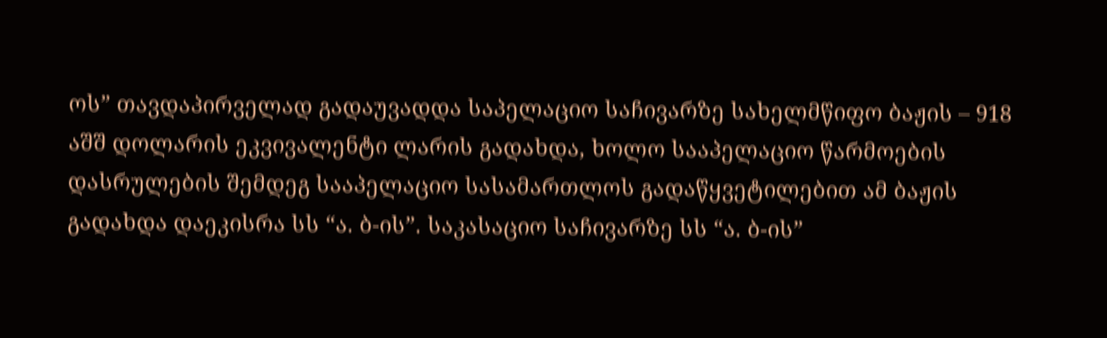ოს” თავდაპირველად გადაუვადდა საპელაციო საჩივარზე სახელმწიფო ბაჟის – 918 აშშ დოლარის ეკვივალენტი ლარის გადახდა, ხოლო სააპელაციო წარმოების დასრულების შემდეგ სააპელაციო სასამართლოს გადაწყვეტილებით ამ ბაჟის გადახდა დაეკისრა სს “ა. ბ-ის”. საკასაციო საჩივარზე სს “ა. ბ-ის”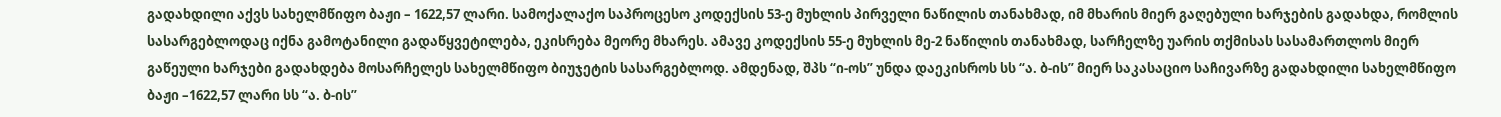გადახდილი აქვს სახელმწიფო ბაჟი – 1622,57 ლარი. სამოქალაქო საპროცესო კოდექსის 53-ე მუხლის პირველი ნაწილის თანახმად, იმ მხარის მიერ გაღებული ხარჯების გადახდა, რომლის სასარგებლოდაც იქნა გამოტანილი გადაწყვეტილება, ეკისრება მეორე მხარეს. ამავე კოდექსის 55-ე მუხლის მე-2 ნაწილის თანახმად, სარჩელზე უარის თქმისას სასამართლოს მიერ გაწეული ხარჯები გადახდება მოსარჩელეს სახელმწიფო ბიუჯეტის სასარგებლოდ. ამდენად, შპს “ი-ოს” უნდა დაეკისროს სს “ა. ბ-ის” მიერ საკასაციო საჩივარზე გადახდილი სახელმწიფო ბაჟი –1622,57 ლარი სს “ა. ბ-ის”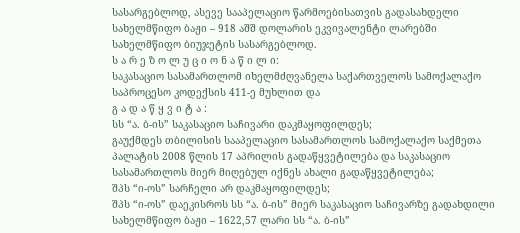სასარგებლოდ, ასევე სააპელაციო წარმოებისათვის გადასახდელი სახელმწიფო ბაჟი – 918 აშშ დოლარის ეკვივალენტი ლარებში სახელმწიფო ბიუჯეტის სასარგებლოდ.
ს ა რ ე ზ ო ლ უ ც ი ო ნ ა წ ი ლ ი:
საკასაციო სასამართლომ იხელმძღვანელა საქართველოს სამოქალაქო საპროცესო კოდექსის 411-ე მუხლით და
გ ა დ ა წ ყ ვ ი ტ ა :
სს “ა. ბ-ის” საკასაციო საჩივარი დაკმაყოფილდეს;
გაუქმდეს თბილისის სააპელაციო სასამართლოს სამოქალაქო საქმეთა პალატის 2008 წლის 17 აპრილის გადაწყვეტილება და საკასაციო სასამართლოს მიერ მიღებულ იქნეს ახალი გადაწყვეტილება;
შპს “ი-ოს” სარჩელი არ დაკმაყოფილდეს;
შპს “ი-ოს” დაეკისროს სს “ა. ბ-ის” მიერ საკასაციო საჩივარზე გადახდილი სახელმწიფო ბაჟი – 1622,57 ლარი სს “ა. ბ-ის”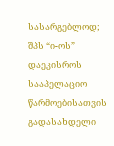სასარგებლოდ;
შპს “ი-ოს” დაეკისროს სააპელაციო წარმოებისათვის გადასახდელი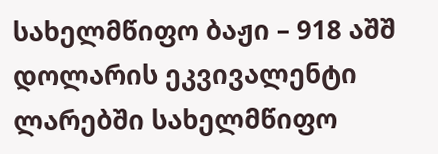სახელმწიფო ბაჟი – 918 აშშ დოლარის ეკვივალენტი ლარებში სახელმწიფო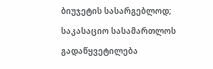ბიუჯეტის სასარგებლოდ;
საკასაციო სასამართლოს გადაწყვეტილება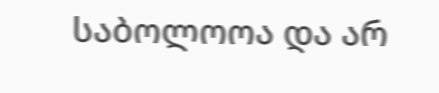საბოლოოა და არ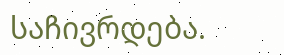საჩივრდება.